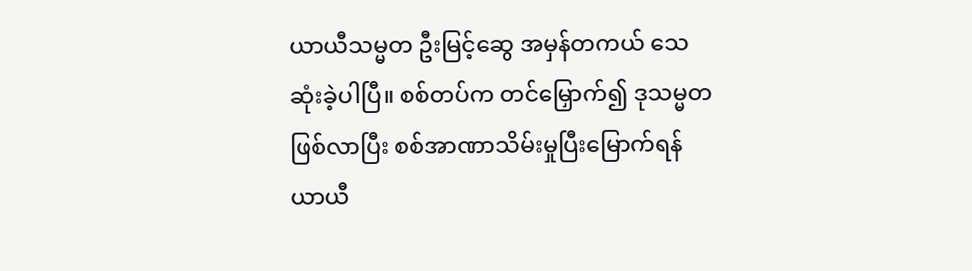ယာယီသမ္မတ ဦးမြင့်ဆွေ အမှန်တကယ် သေဆုံးခဲ့ပါပြီ။ စစ်တပ်က တင်မြှောက်၍ ဒုသမ္မတဖြစ်လာပြီး စစ်အာဏာသိမ်းမှုပြီးမြောက်ရန် ယာယီ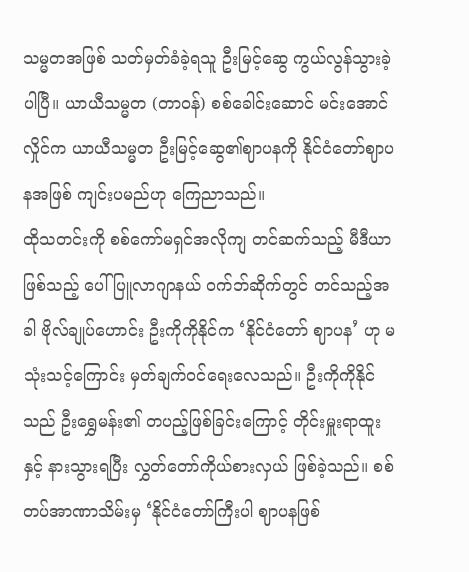သမ္မတအဖြစ် သတ်မှတ်ခံခဲ့ရသူ ဦးမြင့်ဆွေ ကွယ်လွန်သွားခဲ့ပါပြီ။ ယာယီသမ္မတ (တာဝန်) စစ်ခေါင်းဆောင် မင်းအောင်လှိုင်က ယာယီသမ္မတ ဦးမြင့်ဆွေ၏ဈာပနကို နိုင်ငံတော်ဈာပနအဖြစ် ကျင်းပမည်ဟု ကြေညာသည်။
ထိုသတင်းကို စစ်ကော်မရှင်အလိုကျ တင်ဆက်သည့် မီဒီယာဖြစ်သည့် ပေါ်ပြူလာဂျာနယ် ဝက်ဘ်ဆိုက်တွင် တင်သည့်အခါ ဗိုလ်ချုပ်ဟောင်း ဦးကိုကိုနိုင်က ‘နိုင်ငံတော် ဈာပန’ ဟု မသုံးသင့်ကြောင်း မှတ်ချက်ဝင်ရေးလေသည်။ ဦးကိုကိုနိုင်သည် ဦးရွှေမန်း၏ တပည့်ဖြစ်ခြင်းကြောင့် တိုင်းမှူးရာထူးနှင့် နားသွားရပြီး လွှတ်တော်ကိုယ်စားလှယ် ဖြစ်ခဲ့သည်။ စစ်တပ်အာဏာသိမ်းမှ ‘နိုင်ငံတော်ကြီးပါ ဈာပနဖြစ်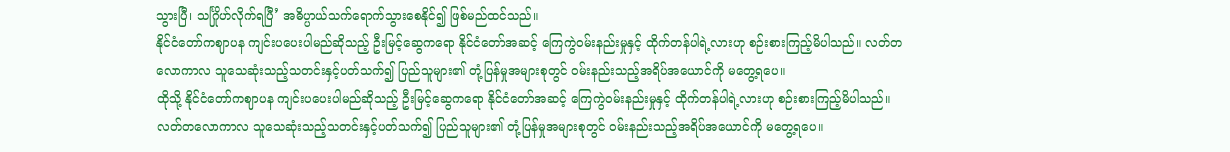သွားပြီ၊ သင်္ဂြိုဟ်လိုက်ရပြီ’ အဓိပ္ပာယ်သက်ရောက်သွားစေနိုင်၍ ဖြစ်မည်ထင်သည်။
နိုင်ငံတော်ကဈာပန ကျင်းပပေးပါမည်ဆိုသည့် ဦးမြင့်ဆွေကရော နိုင်ငံတော်အဆင့် ကြေကွဲဝမ်းနည်းမှုနှင့် ထိုက်တန်ပါရဲ့လားဟု စဉ်းစားကြည့်မိပါသည်။ လတ်တလောကာလ သူသေဆုံးသည့်သတင်းနှင့်ပတ်သက်၍ ပြည်သူများ၏ တုံ့ပြန်မှုအများစုတွင် ဝမ်းနည်းသည့်အရိပ်အယောင်ကို မတွေ့ရပေ။
ထိုသို့ နိုင်ငံတော်ကဈာပန ကျင်းပပေးပါမည်ဆိုသည့် ဦးမြင့်ဆွေကရော နိုင်ငံတော်အဆင့် ကြေကွဲဝမ်းနည်းမှုနှင့် ထိုက်တန်ပါရဲ့လားဟု စဉ်းစားကြည့်မိပါသည်။ လတ်တလောကာလ သူသေဆုံးသည့်သတင်းနှင့်ပတ်သက်၍ ပြည်သူများ၏ တုံ့ပြန်မှုအများစုတွင် ဝမ်းနည်းသည့်အရိပ်အယောင်ကို မတွေ့ရပေ။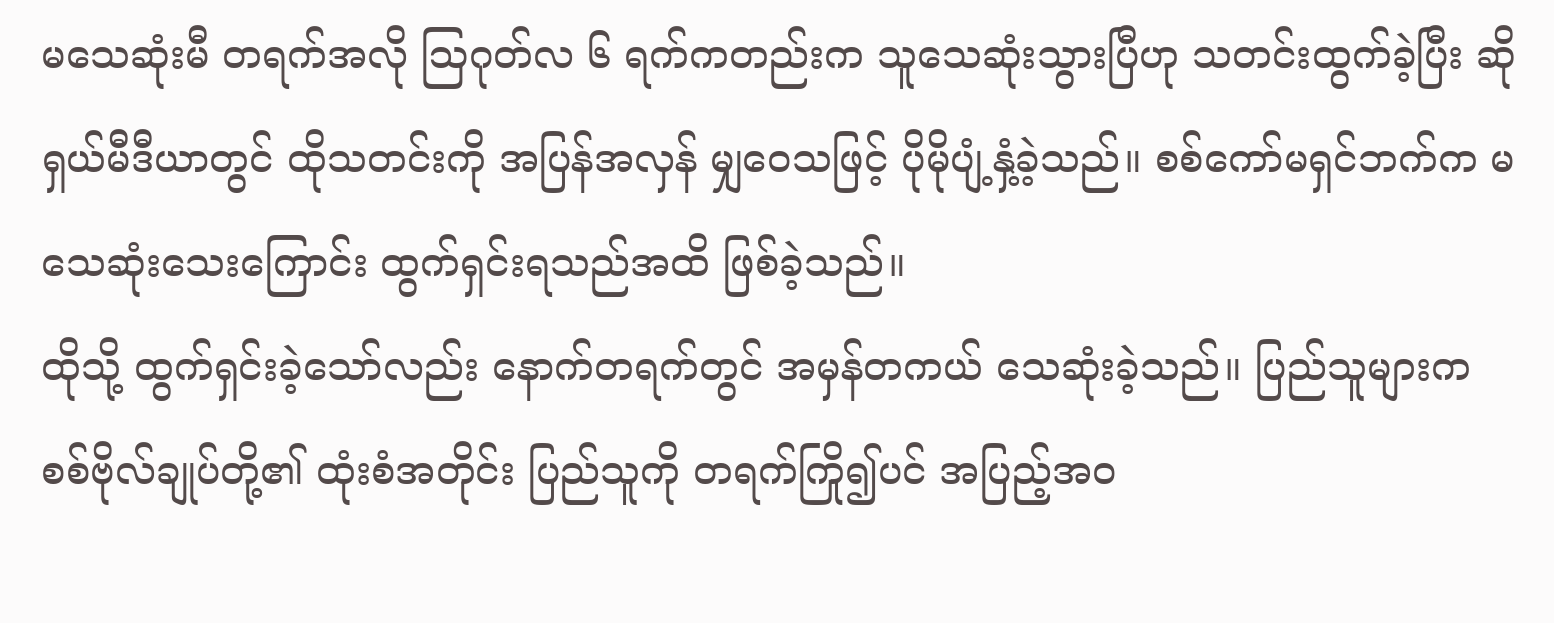မသေဆုံးမီ တရက်အလို ဩဂုတ်လ ၆ ရက်ကတည်းက သူသေဆုံးသွားပြီဟု သတင်းထွက်ခဲ့ပြီး ဆိုရှယ်မီဒီယာတွင် ထိုသတင်းကို အပြန်အလှန် မျှဝေသဖြင့် ပိုမိုပျံ့နှံ့ခဲ့သည်။ စစ်ကော်မရှင်ဘက်က မသေဆုံးသေးကြောင်း ထွက်ရှင်းရသည်အထိ ဖြစ်ခဲ့သည်။
ထိုသို့ ထွက်ရှင်းခဲ့သော်လည်း နောက်တရက်တွင် အမှန်တကယ် သေဆုံးခဲ့သည်။ ပြည်သူများက စစ်ဗိုလ်ချုပ်တို့၏ ထုံးစံအတိုင်း ပြည်သူကို တရက်ကြို၍ပင် အပြည့်အဝ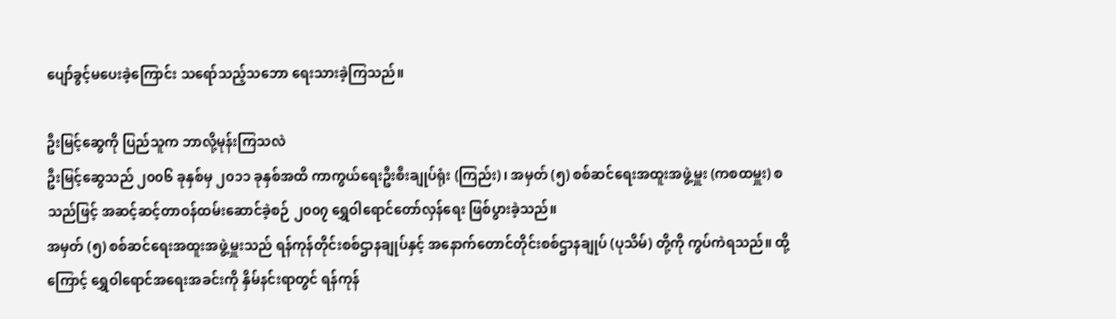ပျော်ခွင့်မပေးခဲ့ကြောင်း သရော်သည့်သဘော ရေးသားခဲ့ကြသည်။

ဦးမြင့်ဆွေကို ပြည်သူက ဘာလို့မုန်းကြသလဲ
ဦးမြင့်ဆွေသည် ၂၀၀၆ ခုနှစ်မှ ၂၀၁၁ ခုနှစ်အထိ ကာကွယ်ရေးဦးစီးချုပ်ရုံး (ကြည်း)၊ အမှတ် (၅) စစ်ဆင်ရေးအထူးအဖွဲ့မှူး (ကစထမှူး) စသည်ဖြင့် အဆင့်ဆင့်တာဝန်ထမ်းဆောင်ခဲ့စဉ် ၂၀၀၇ ရွှေဝါရောင်တော်လှန်ရေး ဖြစ်ပွားခဲ့သည်။
အမှတ် (၅) စစ်ဆင်ရေးအထူးအဖွဲ့မှူးသည် ရန်ကုန်တိုင်းစစ်ဌာနချုပ်နှင့် အနောက်တောင်တိုင်းစစ်ဌာနချုပ် (ပုသိမ်) တို့ကို ကွပ်ကဲရသည်။ ထို့ကြောင့် ရွှေဝါရောင်အရေးအခင်းကို နှိမ်နင်းရာတွင် ရန်ကုန်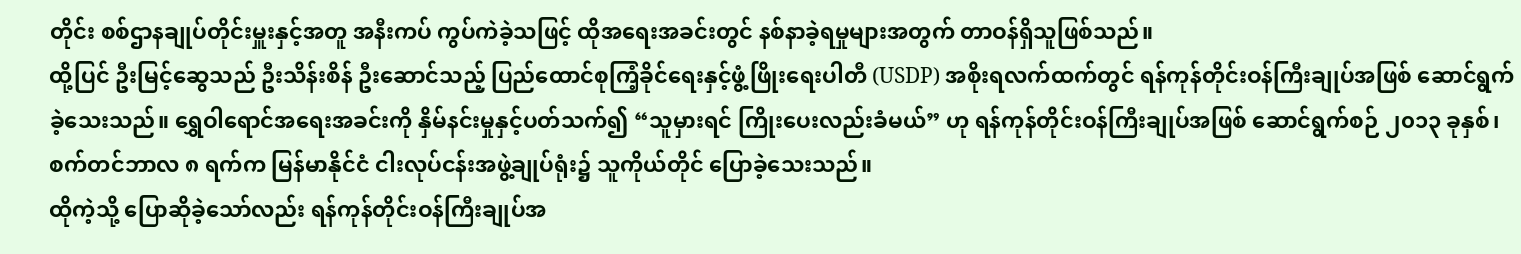တိုင်း စစ်ဌာနချုပ်တိုင်းမှူးနှင့်အတူ အနီးကပ် ကွပ်ကဲခဲ့သဖြင့် ထိုအရေးအခင်းတွင် နစ်နာခဲ့ရမှုများအတွက် တာဝန်ရှိသူဖြစ်သည်။
ထို့ပြင် ဦးမြင့်ဆွေသည် ဦးသိန်းစိန် ဦးဆောင်သည့် ပြည်ထောင်စုကြံ့ခိုင်ရေးနှင့်ဖွံ့ဖြိုးရေးပါတီ (USDP) အစိုးရလက်ထက်တွင် ရန်ကုန်တိုင်းဝန်ကြီးချုပ်အဖြစ် ဆောင်ရွက်ခဲ့သေးသည်။ ရွှေဝါရောင်အရေးအခင်းကို နှိမ်နင်းမှုနှင့်ပတ်သက်၍ “သူမှားရင် ကြိုးပေးလည်းခံမယ်” ဟု ရန်ကုန်တိုင်းဝန်ကြီးချုပ်အဖြစ် ဆောင်ရွက်စဉ် ၂၀၁၃ ခုနှစ်၊ စက်တင်ဘာလ ၈ ရက်က မြန်မာနိုင်ငံ ငါးလုပ်ငန်းအဖွဲ့ချုပ်ရုံး၌ သူကိုယ်တိုင် ပြောခဲ့သေးသည်။
ထိုကဲ့သို့ ပြောဆိုခဲ့သော်လည်း ရန်ကုန်တိုင်းဝန်ကြီးချုပ်အ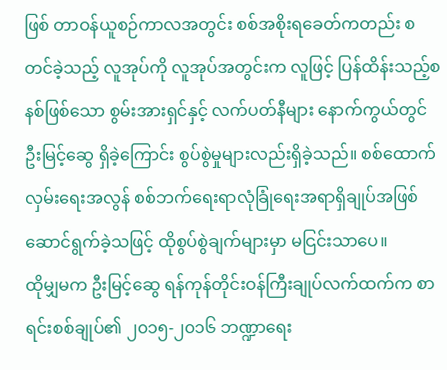ဖြစ် တာဝန်ယူစဉ်ကာလအတွင်း စစ်အစိုးရခေတ်ကတည်း စတင်ခဲ့သည့် လူအုပ်ကို လူအုပ်အတွင်းက လူဖြင့် ပြန်ထိန်းသည့်စနစ်ဖြစ်သော စွမ်းအားရှင်နှင့် လက်ပတ်နီများ နောက်ကွယ်တွင် ဦးမြင့်ဆွေ ရှိခဲ့ကြောင်း စွပ်စွဲမှုများလည်းရှိခဲ့သည်။ စစ်ထောက်လှမ်းရေးအလွန် စစ်ဘက်ရေးရာလုံခြုံရေးအရာရှိချုပ်အဖြစ် ဆောင်ရွက်ခဲ့သဖြင့် ထိုစွပ်စွဲချက်များမှာ မငြင်းသာပေ။
ထိုမျှမက ဦးမြင့်ဆွေ ရန်ကုန်တိုင်းဝန်ကြီးချုပ်လက်ထက်က စာရင်းစစ်ချုပ်၏ ၂၀၁၅-၂၀၁၆ ဘဏ္ဍာရေး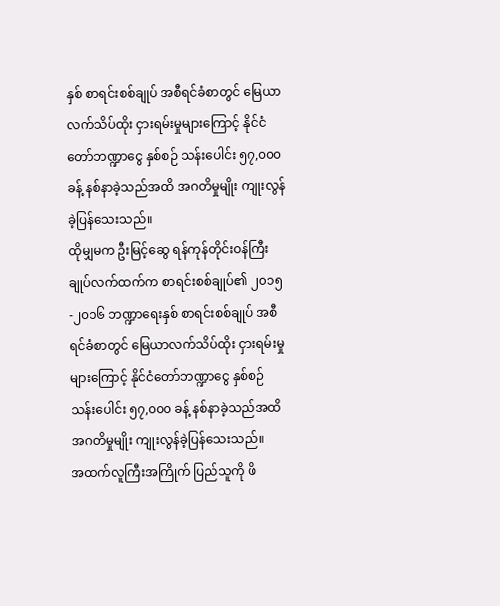နှစ် စာရင်းစစ်ချုပ် အစီရင်ခံစာတွင် မြေယာလက်သိပ်ထိုး ငှားရမ်းမှုများကြောင့် နိုင်ငံတော်ဘဏ္ဍာငွေ နှစ်စဉ် သန်းပေါင်း ၅၇,၀၀၀ ခန့် နစ်နာခဲ့သည်အထိ အဂတိမှုမျိုး ကျုးလွန်ခဲ့ပြန်သေးသည်။
ထိုမျှမက ဦးမြင့်ဆွေ ရန်ကုန်တိုင်းဝန်ကြီးချုပ်လက်ထက်က စာရင်းစစ်ချုပ်၏ ၂၀၁၅-၂၀၁၆ ဘဏ္ဍာရေးနှစ် စာရင်းစစ်ချုပ် အစီရင်ခံစာတွင် မြေယာလက်သိပ်ထိုး ငှားရမ်းမှုများကြောင့် နိုင်ငံတော်ဘဏ္ဍာငွေ နှစ်စဉ် သန်းပေါင်း ၅၇,၀၀၀ ခန့် နစ်နာခဲ့သည်အထိ အဂတိမှုမျိုး ကျုးလွန်ခဲ့ပြန်သေးသည်။
အထက်လူကြီးအကြိုက် ပြည်သူကို ဖိ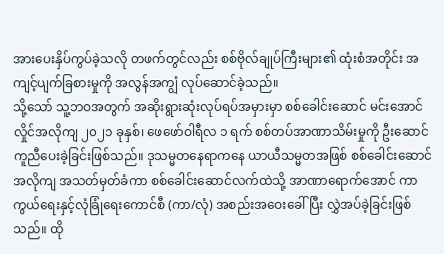အားပေးနှိပ်ကွပ်ခဲ့သလို တဖက်တွင်လည်း စစ်ဗိုလ်ချုပ်ကြီးများ၏ ထုံးစံအတိုင်း အကျင့်ပျက်ခြစားမှုကို အလွန်အကျွံ လုပ်ဆောင်ခဲ့သည်။
သို့သော် သူ့ဘဝအတွက် အဆိုးရွားဆုံးလုပ်ရပ်အမှားမှာ စစ်ခေါင်းဆောင် မင်းအောင်လှိုင်အလိုကျ ၂၀၂၁ ခုနှစ်၊ ဖေဖော်ဝါရီလ ၁ ရက် စစ်တပ်အာဏာသိမ်းမှုကို ဦးဆောင်ကူညီပေးခဲ့ခြင်းဖြစ်သည်။ ဒုသမ္မတနေရာကနေ ယာယီသမ္မတအဖြစ် စစ်ခေါင်းဆောင်အလိုကျ အသတ်မှတ်ခံကာ စစ်ခေါင်းဆောင်လက်ထဲသို့ အာဏာရောက်အောင် ကာကွယ်ရေးနှင့်လုံခြုံရေးကောင်စီ (ကာ/လုံ) အစည်းအဝေးခေါ်ပြီး လွှဲအပ်ခဲ့ခြင်းဖြစ်သည်။ ထို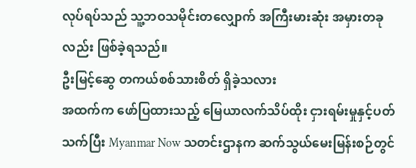လုပ်ရပ်သည် သူ့ဘဝသမိုင်းတလျှောက် အကြီးမားဆုံး အမှားတခုလည်း ဖြစ်ခဲ့ရသည်။
ဦးမြင့်ဆွေ တကယ်စစ်သားစိတ် ရှိခဲ့သလား
အထက်က ဖော်ပြထားသည့် မြေယာလက်သိပ်ထိုး ငှားရမ်းမှုနှင့်ပတ်သက်ပြီး Myanmar Now သတင်းဌာနက ဆက်သွယ်မေးမြန်းစဉ်တွင်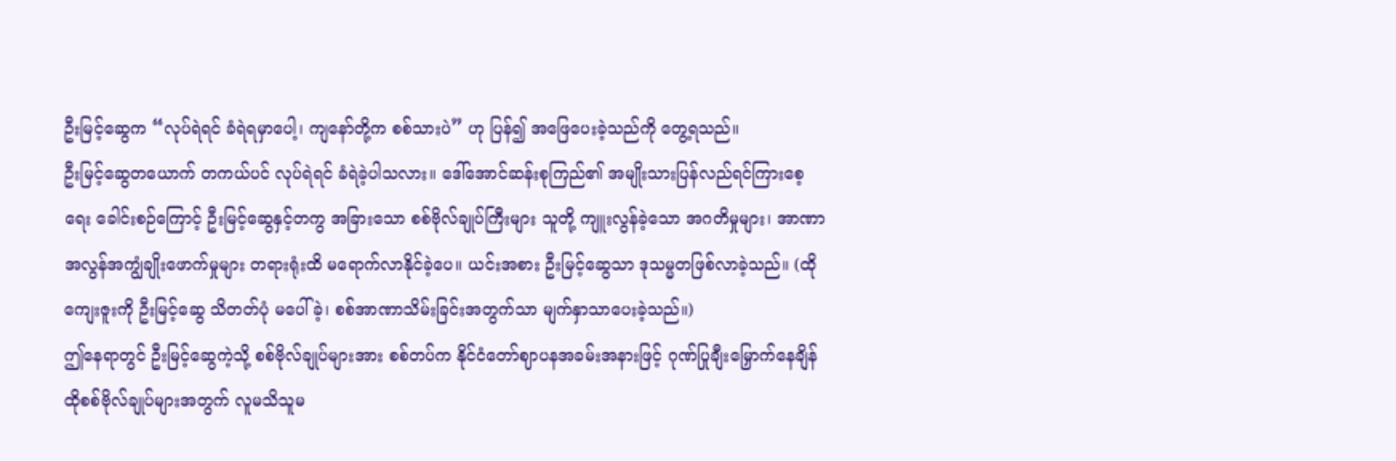ဦးမြင့်ဆွေက “လုပ်ရဲရင် ခံရဲရမှာပေါ့၊ ကျနော်တို့က စစ်သားပဲ” ဟု ပြန်၍ အဖြေပေးခဲ့သည်ကို တွေ့ရသည်။
ဦးမြင့်ဆွေတယောက် တကယ်ပင် လုပ်ရဲရင် ခံရဲခဲ့ပါသလား။ ဒေါ်အောင်ဆန်းစုကြည်၏ အမျိုးသားပြန်လည်ရင်ကြားစေ့ရေး ခေါင်းစဉ်ကြောင့် ဦးမြင့်ဆွေနှင့်တကွ အခြားသော စစ်ဗိုလ်ချုပ်ကြီးများ သူတို့ ကျူးလွန်ခဲ့သော အဂတိမှုများ၊ အာဏာအလွန်အကျွံချိုးဖောက်မှုများ တရားရုံးထိ မရောက်လာနိုင်ခဲ့ပေ။ ယင်းအစား ဦးမြင့်ဆွေသာ ဒုသမ္မတဖြစ်လာခဲ့သည်။ (ထိုကျေးဇူးကို ဦးမြင့်ဆွေ သိတတ်ပုံ မပေါ်ခဲ့၊ စစ်အာဏာသိမ်းခြင်းအတွက်သာ မျက်နှာသာပေးခဲ့သည်။)
ဤနေရာတွင် ဦးမြင့်ဆွေကဲ့သို့ စစ်ဗိုလ်ချုပ်များအား စစ်တပ်က နိုင်ငံတော်ဈာပနအခမ်းအနားဖြင့် ဂုဏ်ပြုချီးမြှောက်နေချိန် ထိုစစ်ဗိုလ်ချုပ်များအတွက် လူမသိသူမ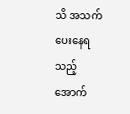သိ အသက်ပေးနေရသည့် အောက်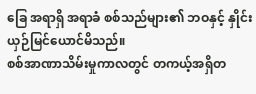ခြေ အရာရှိ အရာခံ စစ်သည်များ၏ ဘဝနှင့် နှိုင်းယှဉ်မြင်ယောင်မိသည်။
စစ်အာဏာသိမ်းမှုကာလတွင် တကယ့်အရှိတ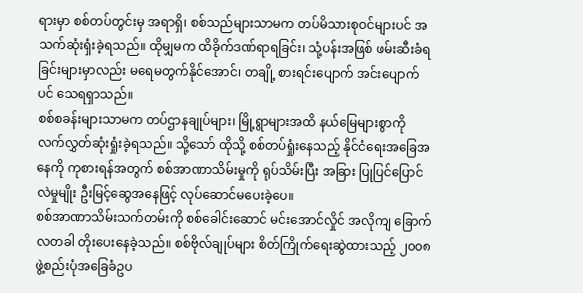ရားမှာ စစ်တပ်တွင်းမှ အရာရှိ၊ စစ်သည်များသာမက တပ်မိသားစုဝင်များပင် အသက်ဆုံးရှံးခဲ့ရသည်။ ထိုမျှမက ထိခိုက်ဒဏ်ရာရခြင်း၊ သုံ့ပန်းအဖြစ် ဖမ်းဆီးခံရခြင်းများမှာလည်း မရေမတွက်နိုင်အောင်၊ တချို့ စားရင်းပျောက် အင်းပျောက်ပင် သေရရှာသည်။
စစ်စခန်းများသာမက တပ်ဌာနချုပ်များ၊ မြို့ရွာများအထိ နယ်မြေများစွာကို လက်လွှတ်ဆုံးရှုံးခဲ့ရသည်။ သို့သော် ထိုသို့ စစ်တပ်ရှုံးနေသည့် နိုင်ငံရေးအခြေအနေကို ကုစားရန်အတွက် စစ်အာဏာသိမ်းမှုကို ရုပ်သိမ်းပြီး အခြား ပြုပြင်ပြောင်လဲမှုမျိုး ဦးမြင့်ဆွေအနေဖြင့် လုပ်ဆောင်မပေးခဲ့ပေ။
စစ်အာဏာသိမ်းသက်တမ်းကို စစ်ခေါင်းဆောင် မင်းအောင်လှိုင် အလိုကျ ခြောက်လတခါ တိုးပေးနေခဲ့သည်။ စစ်ဗိုလ်ချုပ်များ စိတ်ကြိုက်ရေးဆွဲထားသည့် ၂၀၀၈ ဖွဲ့စည်းပုံအခြေခံဥပ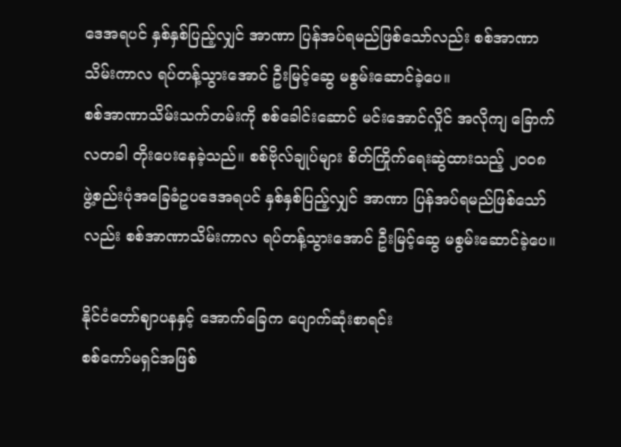ဒေအရပင် နှစ်နှစ်ပြည့်လျှင် အာဏာ ပြန်အပ်ရမည်ဖြစ်သော်လည်း စစ်အာဏာသိမ်းကာလ ရပ်တန့်သွားအောင် ဦးမြင့်ဆွေ မစွမ်းဆောင်ခဲ့ပေ။
စစ်အာဏာသိမ်းသက်တမ်းကို စစ်ခေါင်းဆောင် မင်းအောင်လှိုင် အလိုကျ ခြောက်လတခါ တိုးပေးနေခဲ့သည်။ စစ်ဗိုလ်ချုပ်များ စိတ်ကြိုက်ရေးဆွဲထားသည့် ၂၀၀၈ ဖွဲ့စည်းပုံအခြေခံဥပဒေအရပင် နှစ်နှစ်ပြည့်လျှင် အာဏာ ပြန်အပ်ရမည်ဖြစ်သော်လည်း စစ်အာဏာသိမ်းကာလ ရပ်တန့်သွားအောင် ဦးမြင့်ဆွေ မစွမ်းဆောင်ခဲ့ပေ။

နိုင်ငံတော်ဈာပနနှင့် အောက်ခြေက ပျောက်ဆုံးစာရင်း
စစ်ကော်မရှင်အဖြစ်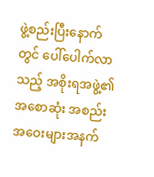ဖွဲ့စည်းပြီးနောက်တွင် ပေါ်ပေါက်လာသည့် အစိုးရအဖွဲ့၏ အစောဆုံး အစည်းအဝေးများအနက်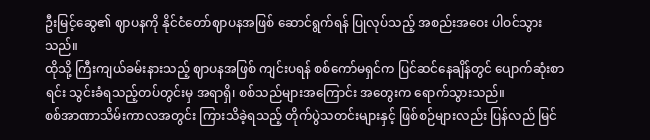ဦးမြင့်ဆွေ၏ ဈာပနကို နိုင်ငံတော်ဈာပနအဖြစ် ဆောင်ရွက်ရန် ပြုလုပ်သည့် အစည်းအဝေး ပါဝင်သွားသည်။
ထိုသို့ ကြီးကျယ်ခမ်းနားသည့် ဈာပနအဖြစ် ကျင်းပရန် စစ်ကော်မရှင်က ပြင်ဆင်နေချိန်တွင် ပျောက်ဆုံးစာရင်း သွင်းခံရသည့်တပ်တွင်းမှ အရာရှိ၊ စစ်သည်များအကြောင်း အတွေးက ရောက်သွားသည်။
စစ်အာဏာသိမ်းကာလအတွင်း ကြားသိခဲ့ရသည့် တိုက်ပွဲသတင်းများနှင့် ဖြစ်စဉ်များလည်း ပြန်လည် မြင်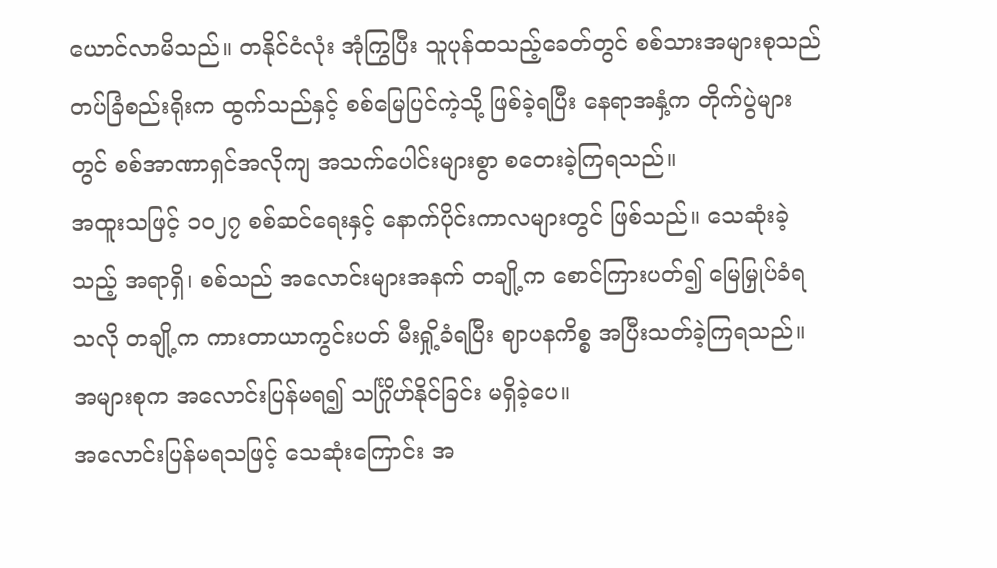ယောင်လာမိသည်။ တနိုင်ငံလုံး အုံကြွပြီး သူပုန်ထသည့်ခေတ်တွင် စစ်သားအများစုသည် တပ်ခြံစည်းရိုးက ထွက်သည်နှင့် စစ်မြေပြင်ကဲ့သို့ ဖြစ်ခဲ့ရပြီး နေရာအနှံ့က တိုက်ပွဲများတွင် စစ်အာဏာရှင်အလိုကျ အသက်ပေါင်းများစွာ စတေးခဲ့ကြရသည်။
အထူးသဖြင့် ၁၀၂၇ စစ်ဆင်ရေးနှင့် နောက်ပိုင်းကာလများတွင် ဖြစ်သည်။ သေဆုံးခဲ့သည့် အရာရှိ၊ စစ်သည် အလောင်းများအနက် တချို့က စောင်ကြားပတ်၍ မြေမြှုပ်ခံရသလို တချို့က ကားတာယာကွင်းပတ် မီးရှို့ခံရပြီး ဈာပနကိစ္စ အပြီးသတ်ခဲ့ကြရသည်။ အများစုက အလောင်းပြန်မရ၍ သင်္ဂြိုဟ်နိုင်ခြင်း မရှိခဲ့ပေ။
အလောင်းပြန်မရသဖြင့် သေဆုံးကြောင်း အ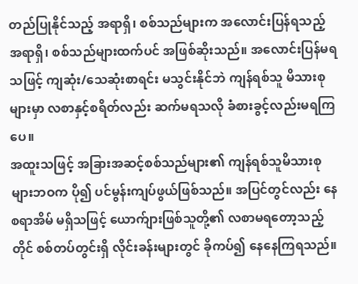တည်ပြုနိုင်သည့် အရာရှိ၊ စစ်သည်များက အလောင်းပြန်ရသည့် အရာရှိ၊ စစ်သည်များထက်ပင် အဖြစ်ဆိုးသည်။ အလောင်းပြန်မရသဖြင့် ကျဆုံး/သေဆုံးစာရင်း မသွင်းနိုင်ဘဲ ကျန်ရစ်သူ မိသားစုများမှာ လစာနှင့်စရိတ်လည်း ဆက်မရသလို ခံစားခွင့်လည်းမရကြပေ။
အထူးသဖြင့် အခြားအဆင့်စစ်သည်များ၏ ကျန်ရစ်သူမိသားစုများဘဝက ပို၍ ပင်မွန်းကျပ်ဖွယ်ဖြစ်သည်။ အပြင်တွင်လည်း နေစရာအိမ် မရှိသဖြင့် ယောက်ျားဖြစ်သူတို့၏ လစာမရတော့သည့်တိုင် စစ်တပ်တွင်းရှိ လိုင်းခန်းများတွင် ခိုကပ်၍ နေနေကြရသည်။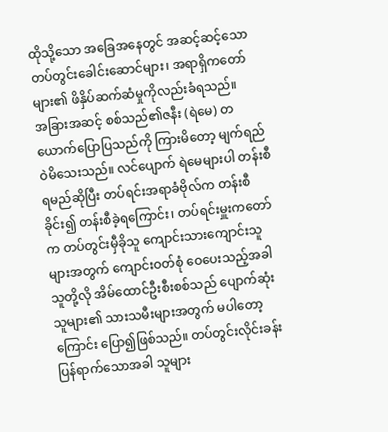ထိုသို့သော အခြေအနေတွင် အဆင့်ဆင့်သော တပ်တွင်းခေါင်းဆောင်များ၊ အရာရှိကတော်များ၏ ဖိနှိပ်ဆက်ဆံမှုကိုလည်းခံရသည်။
အခြားအဆင့် စစ်သည်၏ဇနီး (ရဲမေ) တယောက်ပြောပြသည်ကို ကြားမိတော့ မျက်ရည်ဝဲမိသေးသည်။ လင်ပျောက် ရဲမေများပါ တန်းစီရမည်ဆိုပြီး တပ်ရင်းအရာခံဗိုလ်က တန်းစီခိုင်း၍ တန်းစီခဲ့ရကြောင်း၊ တပ်ရင်းမှူးကတော်က တပ်တွင်းမှီခိုသူ ကျောင်းသားကျောင်းသူများအတွက် ကျောင်းဝတ်စုံ ဝေပေးသည့်အခါ သူတို့လို အိမ်ထောင်ဦးစီးစစ်သည် ပျောက်ဆုံးသူများ၏ သားသမီးများအတွက် မပါတော့ကြောင်း ပြော၍ဖြစ်သည်။ တပ်တွင်းလိုင်းခန်း ပြန်ရာက်သောအခါ သူများ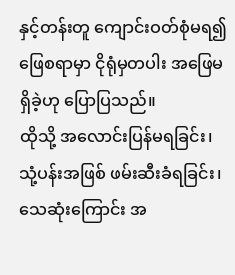နှင့်တန်းတူ ကျောင်းဝတ်စုံမရ၍ ဖြေစရာမှာ ငိုရုံမှတပါး အဖြေမရှိခဲ့ဟု ပြောပြသည်။
ထိုသို့ အလောင်းပြန်မရခြင်း၊ သုံ့ပန်းအဖြစ် ဖမ်းဆီးခံရခြင်း၊ သေဆုံးကြောင်း အ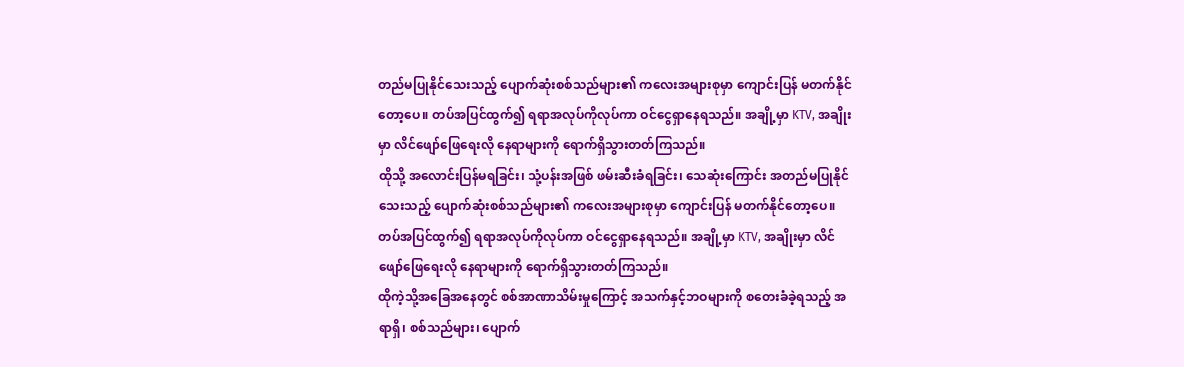တည်မပြုနိုင်သေးသည့် ပျောက်ဆုံးစစ်သည်များ၏ ကလေးအများစုမှာ ကျောင်းပြန် မတက်နိုင်တော့ပေ။ တပ်အပြင်ထွက်၍ ရရာအလုပ်ကိုလုပ်ကာ ဝင်ငွေရှာနေရသည်။ အချို့မှာ KTV, အချိုးမှာ လိင်ဖျော်ဖြေရေးလို နေရာများကို ရောက်ရှိသွားတတ်ကြသည်။
ထိုသို့ အလောင်းပြန်မရခြင်း၊ သုံ့ပန်းအဖြစ် ဖမ်းဆီးခံရခြင်း၊ သေဆုံးကြောင်း အတည်မပြုနိုင်သေးသည့် ပျောက်ဆုံးစစ်သည်များ၏ ကလေးအများစုမှာ ကျောင်းပြန် မတက်နိုင်တော့ပေ။ တပ်အပြင်ထွက်၍ ရရာအလုပ်ကိုလုပ်ကာ ဝင်ငွေရှာနေရသည်။ အချို့မှာ KTV, အချိုးမှာ လိင်ဖျော်ဖြေရေးလို နေရာများကို ရောက်ရှိသွားတတ်ကြသည်။
ထိုကဲ့သို့အခြေအနေတွင် စစ်အာဏာသိမ်းမှုကြောင့် အသက်နှင့်ဘဝများကို စတေးခံခဲ့ရသည့် အရာရှိ၊ စစ်သည်များ၊ ပျောက်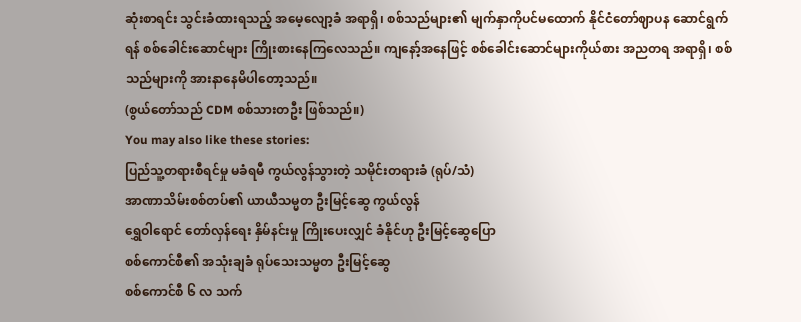ဆုံးစာရင်း သွင်းခံထားရသည့် အမေ့လျော့ခံ အရာရှိ၊ စစ်သည်များ၏ မျက်နှာကိုပင်မထောက် နိုင်ငံတော်ဈာပန ဆောင်ရွက်ရန် စစ်ခေါင်းဆောင်များ ကြိုးစားနေကြလေသည်။ ကျနော့်အနေဖြင့် စစ်ခေါင်းဆောင်များကိုယ်စား အညတရ အရာရှိ၊ စစ်သည်များကို အားနာနေမိပါတော့သည်။
(စွယ်တော်သည် CDM စစ်သားတဦး ဖြစ်သည်။)
You may also like these stories:
ပြည်သူ့တရားစီရင်မှု မခံရမီ ကွယ်လွန်သွားတဲ့ သမိုင်းတရားခံ (ရုပ်/သံ)
အာဏာသိမ်းစစ်တပ်၏ ယာယီသမ္မတ ဦးမြင့်ဆွေ ကွယ်လွန်
ရွှေဝါရောင် တော်လှန်ရေး နှိမ်နင်းမှု ကြိုးပေးလျှင် ခံနိုင်ဟု ဦးမြင့်ဆွေပြော
စစ်ကောင်စီ၏ အသုံးချခံ ရုပ်သေးသမ္မတ ဦးမြင့်ဆွေ
စစ်ကောင်စီ ၆ လ သက်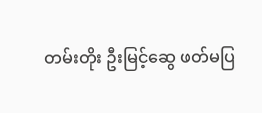တမ်းတိုး ဦးမြင့်ဆွေ ဖတ်မပြ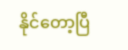နိုင်တော့ပြီ